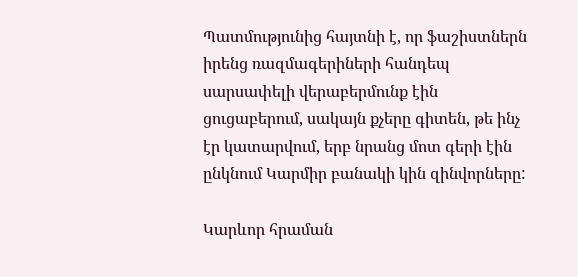Պատմությունից հայտնի է, որ ֆաշիստներն իրենց ռազմագերիների հանդեպ սարսափելի վերաբերմունք էին ցուցաբերում, սակայն քչերը գիտեն, թե ինչ էր կատարվում, երբ նրանց մոտ գերի էին ընկնում Կարմիր բանակի կին զինվորները:

Կարևոր հրաման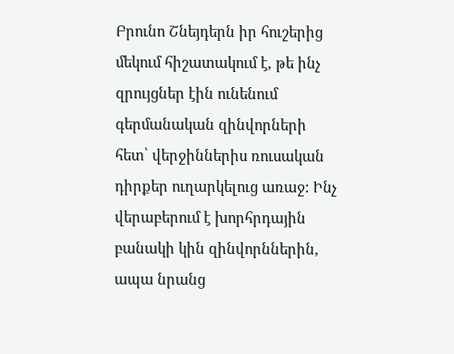Բրունո Շնեյդերն իր հուշերից մեկում հիշատակում է, թե ինչ զրույցներ էին ունենում գերմանական զինվորների հետ՝ վերջիններիս ռուսական դիրքեր ուղարկելուց առաջ: Ինչ վերաբերում է խորհրդային բանակի կին զինվորններին, ապա նրանց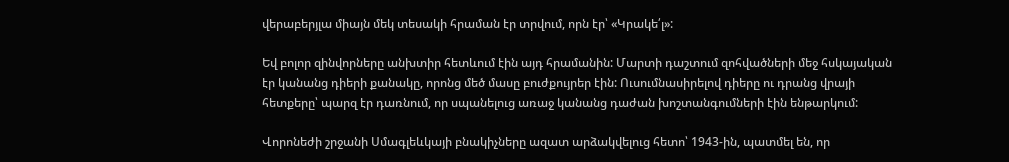վերաբերյլա միայն մեկ տեսակի հրաման էր տրվում, որն էր՝ «Կրակե՛լ»:

Եվ բոլոր զինվորները անխտիր հետևում էին այդ հրամանին: Մարտի դաշտում զոհվածների մեջ հսկայական էր կանանց դիերի քանակը, որոնց մեծ մասը բուժքույրեր էին: Ուսումնասիրելով դիերը ու դրանց վրայի հետքերը՝ պարզ էր դառնում, որ սպանելուց առաջ կանանց դաժան խոշտանգումների էին ենթարկում:

Վորոնեժի շրջանի Սմագլեևկայի բնակիչները ազատ արձակվելուց հետո՝ 1943-ին, պատմել են, որ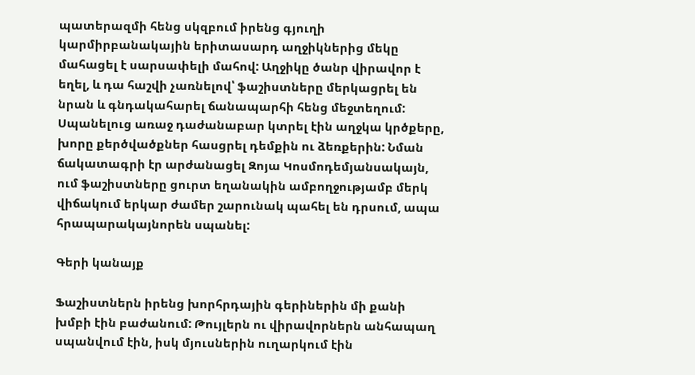պատերազմի հենց սկզբում իրենց գյուղի կարմիրբանակային երիտասարդ աղջիկներից մեկը մահացել է սարսափելի մահով: Աղջիկը ծանր վիրավոր է եղել, և դա հաշվի չառնելով՝ ֆաշիստները մերկացրել են նրան և գնդակահարել ճանապարհի հենց մեջտեղում: Սպանելուց առաջ դաժանաբար կտրել էին աղջկա կրծքերը, խորը քերծվածքներ հասցրել դեմքին ու ձեռքերին: Նման ճակատագրի էր արժանացել Զոյա Կոսմոդեմյանսակայն, ում ֆաշիստները ցուրտ եղանակին ամբողջությամբ մերկ վիճակում երկար ժամեր շարունակ պահել են դրսում, ապա հրապարակայնորեն սպանել:

Գերի կանայք

Ֆաշիստներն իրենց խորհրդային գերիներին մի քանի խմբի էին բաժանում: Թույլերն ու վիրավորներն անհապաղ սպանվում էին, իսկ մյուսներին ուղարկում էին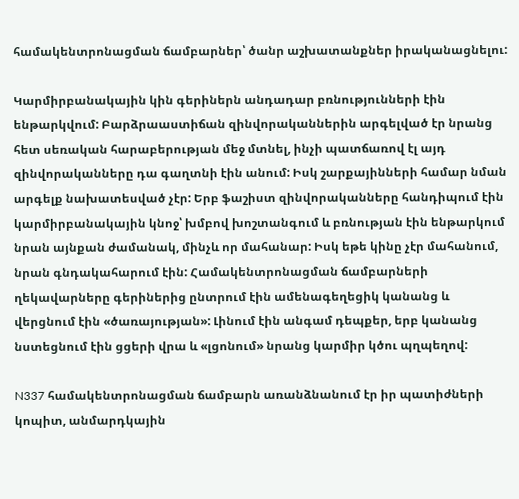համակենտրոնացման ճամբարներ՝ ծանր աշխատանքներ իրականացնելու:

Կարմիրբանակային կին գերիներն անդադար բռնությունների էին ենթարկվում: Բարձրաաստիճան զինվորականներին արգելված էր նրանց հետ սեռական հարաբերության մեջ մտնել, ինչի պատճառով էլ այդ զինվորականները դա գաղտնի էին անում: Իսկ շարքայինների համար նման արգելք նախատեսված չէր: Երբ ֆաշիստ զինվորականները հանդիպում էին կարմիրբանակային կնոջ՝ խմբով խոշտանգում և բռնության էին ենթարկում նրան այնքան ժամանակ, մինչև որ մահանար: Իսկ եթե կինը չէր մահանում, նրան գնդակահարում էին: Համակենտրոնացման ճամբարների ղեկավարները գերիներից ընտրում էին ամենագեղեցիկ կանանց և վերցնում էին «ծառայության»: Լինում էին անգամ դեպքեր, երբ կանանց նստեցնում էին ցցերի վրա և «լցոնում» նրանց կարմիր կծու պղպեղով:

N337 համակենտրոնացման ճամբարն առանձնանում էր իր պատիժների կոպիտ, անմարդկային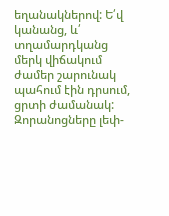եղանակներով: Ե՛վ կանանց, և՛ տղամարդկանց մերկ վիճակում ժամեր շարունակ պահում էին դրսում, ցրտի ժամանակ: Զորանոցները լեփ-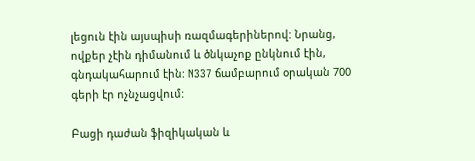լեցուն էին այսպիսի ռազմագերիներով: Նրանց, ովքեր չէին դիմանում և ծնկաչոք ընկնում էին, գնդակահարում էին: N337 ճամբարում օրական 700 գերի էր ոչնչացվում:

Բացի դաժան ֆիզիկական և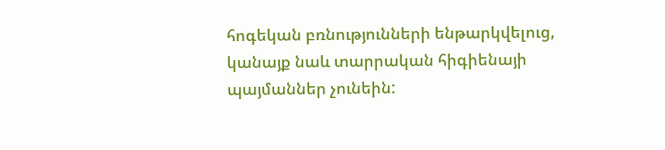հոգեկան բռնությունների ենթարկվելուց, կանայք նաև տարրական հիգիենայի պայմաններ չունեին: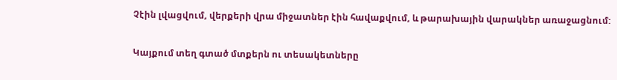Չէին լվացվում, վերքերի վրա միջատներ էին հավաքվում, և թարախային վարակներ առաջացնում:

Կայքում տեղ գտած մտքերն ու տեսակետները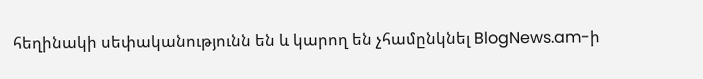հեղինակի սեփականությունն են և կարող են չհամընկնել BlogNews.am-ի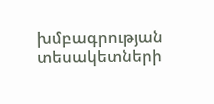խմբագրության տեսակետների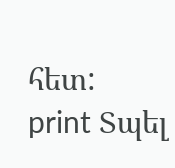հետ:
print Տպել